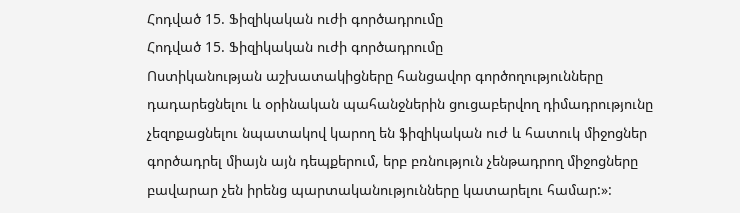Հոդված 15. Ֆիզիկական ուժի գործադրումը
Հոդված 15. Ֆիզիկական ուժի գործադրումը
Ոստիկանության աշխատակիցները հանցավոր գործողությունները դադարեցնելու և օրինական պահանջներին ցուցաբերվող դիմադրությունը չեզոքացնելու նպատակով կարող են ֆիզիկական ուժ և հատուկ միջոցներ գործադրել միայն այն դեպքերում, երբ բռնություն չենթադրող միջոցները բավարար չեն իրենց պարտականությունները կատարելու համար:»: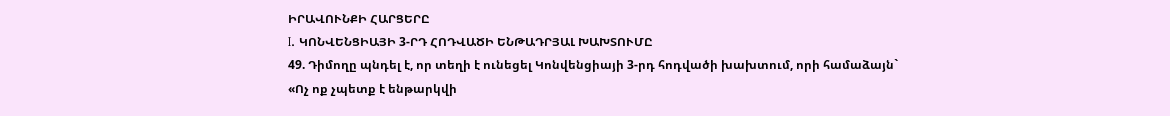ԻՐԱՎՈՒՆՔԻ ՀԱՐՑԵՐԸ
I. ԿՈՆՎԵՆՑԻԱՅԻ 3-ՐԴ ՀՈԴՎԱԾԻ ԵՆԹԱԴՐՅԱԼ ԽԱԽՏՈՒՄԸ
49. Դիմողը պնդել է, որ տեղի է ունեցել Կոնվենցիայի 3-րդ հոդվածի խախտում, որի համաձայն`
«Ոչ ոք չպետք է ենթարկվի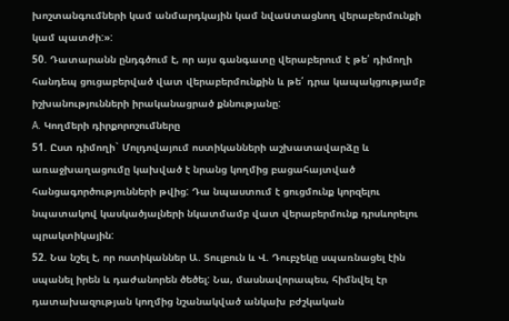խոշտանգումների կամ անմարդկային կամ նվաuտացնող վերաբերմունքի կամ պատժի:»:
50. Դատարանն ընդգծում է, որ այս գանգատը վերաբերում է թե՛ դիմողի հանդեպ ցուցաբերված վատ վերաբերմունքին և թե՛ դրա կապակցությամբ իշխանությունների իրականացրած քննությանը:
A. Կողմերի դիրքորոշումները
51. Ըստ դիմողի` Մոլդովայում ոստիկանների աշխատավարձը և առաջխաղացումը կախված է նրանց կողմից բացահայտված հանցագործությունների թվից: Դա նպաստում է ցուցմունք կորզելու նպատակով կասկածյալների նկատմամբ վատ վերաբերմունք դրսևորելու պրակտիկային:
52. Նա նշել է, որ ոստիկաններ Ա. Տուլբուն և Վ. Դուբչեկը սպառնացել էին սպանել իրեն և դաժանորեն ծեծել: Նա, մասնավորապես, հիմնվել էր դատախազության կողմից նշանակված անկախ բժշկական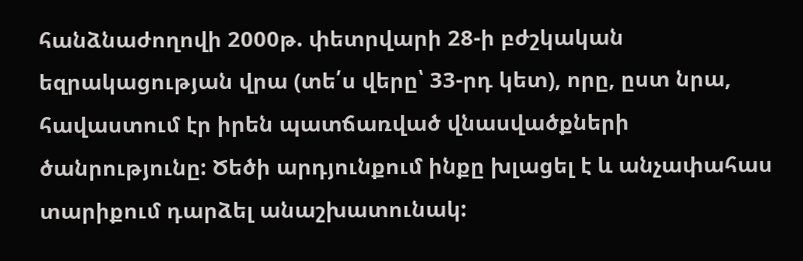հանձնաժողովի 2000թ. փետրվարի 28-ի բժշկական եզրակացության վրա (տե՛ս վերը՝ 33-րդ կետ), որը, ըստ նրա, հավաստում էր իրեն պատճառված վնասվածքների ծանրությունը: Ծեծի արդյունքում ինքը խլացել է և անչափահաս տարիքում դարձել անաշխատունակ: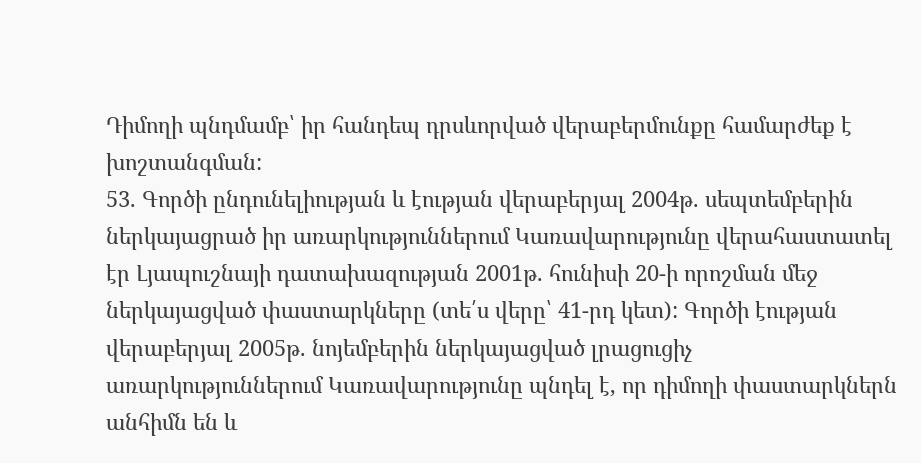Դիմողի պնդմամբ՝ իր հանդեպ դրսևորված վերաբերմունքը համարժեք է խոշտանգման:
53. Գործի ընդունելիության և էության վերաբերյալ 2004թ. սեպտեմբերին ներկայացրած իր առարկություններում Կառավարությունը վերահաստատել էր Լյապուշնայի դատախազության 2001թ. հունիսի 20-ի որոշման մեջ ներկայացված փաստարկները (տե՛ս վերը՝ 41-րդ կետ): Գործի էության վերաբերյալ 2005թ. նոյեմբերին ներկայացված լրացուցիչ առարկություններում Կառավարությունը պնդել է, որ դիմողի փաստարկներն անհիմն են և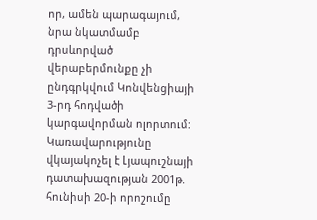որ, ամեն պարագայում, նրա նկատմամբ դրսևորված վերաբերմունքը չի ընդգրկվում Կոնվենցիայի 3-րդ հոդվածի կարգավորման ոլորտում: Կառավարությունը վկայակոչել է Լյապուշնայի դատախազության 2001թ. հունիսի 20-ի որոշումը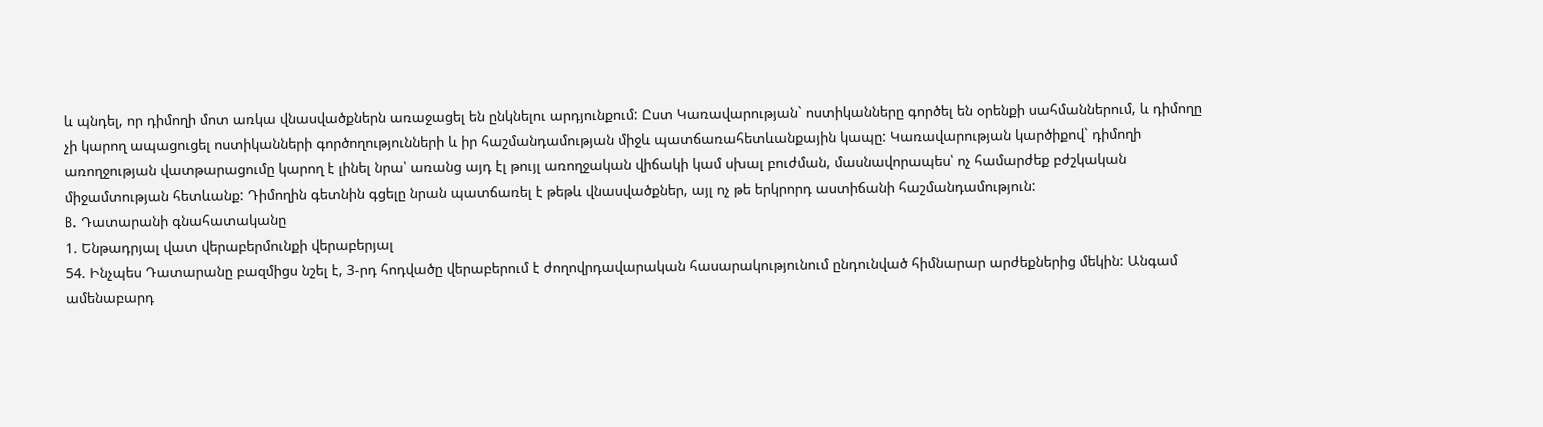և պնդել, որ դիմողի մոտ առկա վնասվածքներն առաջացել են ընկնելու արդյունքում: Ըստ Կառավարության` ոստիկանները գործել են օրենքի սահմաններում, և դիմողը չի կարող ապացուցել ոստիկանների գործողությունների և իր հաշմանդամության միջև պատճառահետևանքային կապը: Կառավարության կարծիքով` դիմողի առողջության վատթարացումը կարող է լինել նրա՝ առանց այդ էլ թույլ առողջական վիճակի կամ սխալ բուժման, մասնավորապես՝ ոչ համարժեք բժշկական միջամտության հետևանք: Դիմողին գետնին գցելը նրան պատճառել է թեթև վնասվածքներ, այլ ոչ թե երկրորդ աստիճանի հաշմանդամություն:
B. Դատարանի գնահատականը
1. Ենթադրյալ վատ վերաբերմունքի վերաբերյալ
54. Ինչպես Դատարանը բազմիցս նշել է, 3-րդ հոդվածը վերաբերում է ժողովրդավարական հասարակությունում ընդունված հիմնարար արժեքներից մեկին: Անգամ ամենաբարդ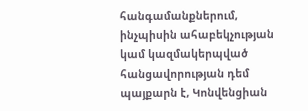հանգամանքներում, ինչպիսին ահաբեկչության կամ կազմակերպված հանցավորության դեմ պայքարն է, Կոնվենցիան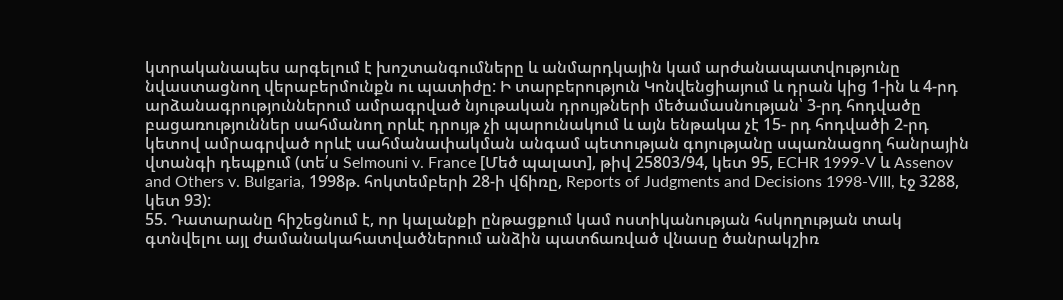կտրականապես արգելում է խոշտանգումները և անմարդկային կամ արժանապատվությունը նվաստացնող վերաբերմունքն ու պատիժը: Ի տարբերություն Կոնվենցիայում և դրան կից 1-ին և 4-րդ արձանագրություններում ամրագրված նյութական դրույթների մեծամասնության՝ 3-րդ հոդվածը բացառություններ սահմանող որևէ դրույթ չի պարունակում և այն ենթակա չէ 15- րդ հոդվածի 2-րդ կետով ամրագրված որևէ սահմանափակման անգամ պետության գոյությանը սպառնացող հանրային վտանգի դեպքում (տե՛ս Selmouni v. France [Մեծ պալատ], թիվ 25803/94, կետ 95, ECHR 1999-V և Assenov and Others v. Bulgaria, 1998թ. հոկտեմբերի 28-ի վճիռը, Reports of Judgments and Decisions 1998-VIII, էջ 3288, կետ 93):
55. Դատարանը հիշեցնում է, որ կալանքի ընթացքում կամ ոստիկանության հսկողության տակ գտնվելու այլ ժամանակահատվածներում անձին պատճառված վնասը ծանրակշիռ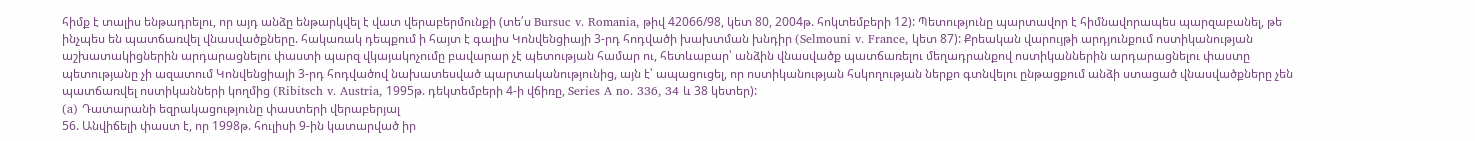հիմք է տալիս ենթադրելու, որ այդ անձը ենթարկվել է վատ վերաբերմունքի (տե՛ս Bursuc v. Romania, թիվ 42066/98, կետ 80, 2004թ. հոկտեմբերի 12): Պետությունը պարտավոր է հիմնավորապես պարզաբանել, թե ինչպես են պատճառվել վնասվածքները. հակառակ դեպքում ի հայտ է գալիս Կոնվենցիայի 3-րդ հոդվածի խախտման խնդիր (Selmouni v. France, կետ 87): Քրեական վարույթի արդյունքում ոստիկանության աշխատակիցներին արդարացնելու փաստի պարզ վկայակոչումը բավարար չէ պետության համար ու, հետևաբար՝ անձին վնասվածք պատճառելու մեղադրանքով ոստիկաններին արդարացնելու փաստը պետությանը չի ազատում Կոնվենցիայի 3-րդ հոդվածով նախատեսված պարտականությունից, այն է՝ ապացուցել, որ ոստիկանության հսկողության ներքո գտնվելու ընթացքում անձի ստացած վնասվածքները չեն պատճառվել ոստիկանների կողմից (Ribitsch v. Austria, 1995թ. դեկտեմբերի 4-ի վճիռը, Series A no. 336, 34 և 38 կետեր):
(a) Դատարանի եզրակացությունը փաստերի վերաբերյալ
56. Անվիճելի փաստ է, որ 1998թ. հուլիսի 9-ին կատարված իր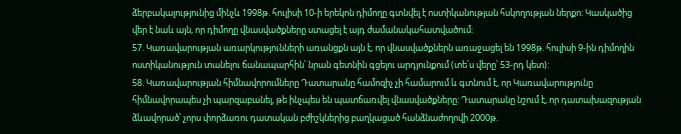ձերբակալությունից մինչև 1998թ. հուլիսի 10-ի երեկոն դիմողը գտնվել է ոստիկանության հսկողության ներքո: Կասկածից վեր է նաև այն, որ դիմողը վնասվածքները ստացել է այդ ժամանակահատվածում:
57. Կառավարության առարկությունների առանցքն այն է, որ վնասվածքներն առաջացել են 1998թ. հուլիսի 9-ին դիմողին ոստիկանություն տանելու ճանապարհին՝ նրան գետնին գցելու արդյունքում (տե՛ս վերը՝ 53-րդ կետ):
58. Կառավարության հիմնավորումները Դատարանը համոզիչ չի համարում և գտնում է, որ Կառավարությունը հիմնավորապես չի պարզաբանել, թե ինչպես են պատճառվել վնասվածքները: Դատարանը նշում է, որ դատախազության ձևավորած՝ չորս փորձառու դատական բժիշկներից բաղկացած հանձնաժողովի 2000թ.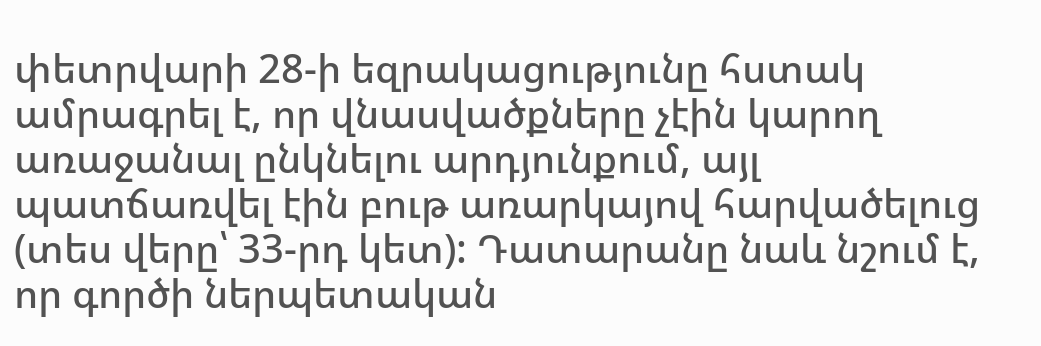փետրվարի 28-ի եզրակացությունը հստակ ամրագրել է, որ վնասվածքները չէին կարող առաջանալ ընկնելու արդյունքում, այլ պատճառվել էին բութ առարկայով հարվածելուց (տես վերը՝ 33-րդ կետ): Դատարանը նաև նշում է, որ գործի ներպետական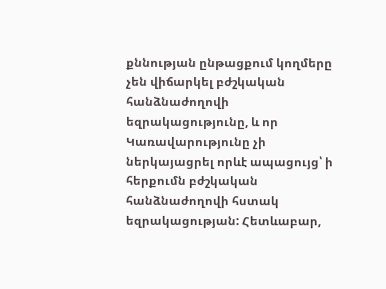քննության ընթացքում կողմերը չեն վիճարկել բժշկական հանձնաժողովի եզրակացությունը, և որ Կառավարությունը չի ներկայացրել որևէ ապացույց՝ ի հերքումն բժշկական հանձնաժողովի հստակ եզրակացության: Հետևաբար,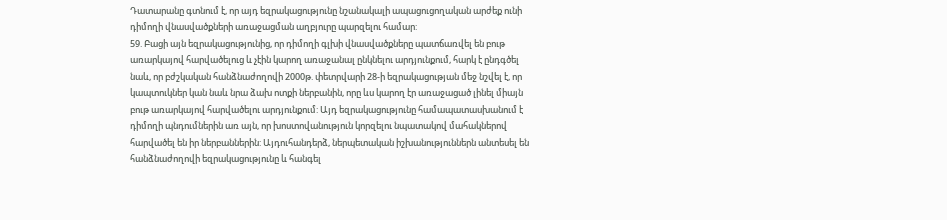Դատարանը գտնում է, որ այդ եզրակացությունը նշանակալի ապացուցողական արժեք ունի դիմողի վնասվածքների առաջացման աղբյուրը պարզելու համար:
59. Բացի այն եզրակացությունից, որ դիմողի գլխի վնասվածքները պատճառվել են բութ առարկայով հարվածելուց և չէին կարող առաջանալ ընկնելու արդյունքում, հարկ է ընդգծել նաև, որ բժշկական հանձնաժողովի 2000թ. փետրվարի 28-ի եզրակացության մեջ նշվել է, որ կապտուկներ կան նաև նրա ձախ ոտքի ներբանին, որը ևս կարող էր առաջացած լինել միայն բութ առարկայով հարվածելու արդյունքում: Այդ եզրակացությունը համապատասխանում է դիմողի պնդումներին առ այն, որ խոստովանություն կորզելու նպատակով մահակներով հարվածել են իր ներբաններին: Այդուհանդերձ, ներպետական իշխանություններն անտեսել են հանձնաժողովի եզրակացությունը և հանգել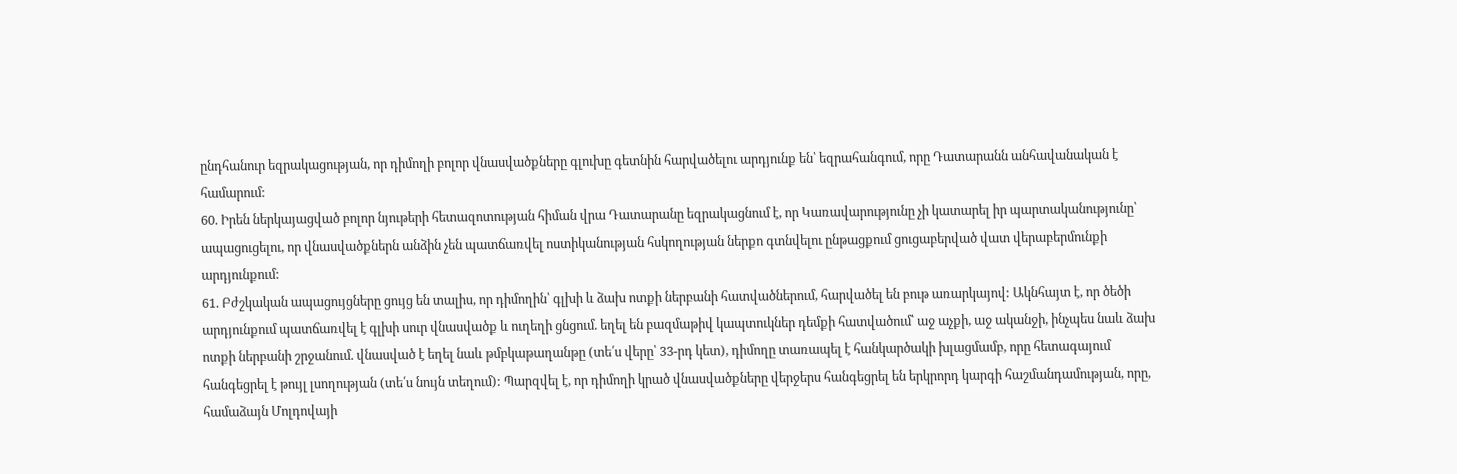ընդհանուր եզրակացության, որ դիմողի բոլոր վնասվածքները գլուխը գետնին հարվածելու արդյունք են՝ եզրահանգում, որը Դատարանն անհավանական է համարում:
60. Իրեն ներկայացված բոլոր նյութերի հետազոտության հիման վրա Դատարանը եզրակացնում է, որ Կառավարությունը չի կատարել իր պարտականությունը՝ ապացուցելու, որ վնասվածքներն անձին չեն պատճառվել ոստիկանության հսկողության ներքո գտնվելու ընթացքում ցուցաբերված վատ վերաբերմունքի արդյունքում:
61. Բժշկական ապացույցները ցույց են տալիս, որ դիմողին՝ գլխի և ձախ ոտքի ներբանի հատվածներում, հարվածել են բութ առարկայով: Ակնհայտ է, որ ծեծի արդյունքում պատճառվել է գլխի սուր վնասվածք և ուղեղի ցնցում. եղել են բազմաթիվ կապտուկներ դեմքի հատվածում՝ աջ աչքի, աջ ականջի, ինչպես նաև ձախ ոտքի ներբանի շրջանում. վնասված է եղել նաև թմբկաթաղանթը (տե՛ս վերը՝ 33-րդ կետ), դիմողը տառապել է հանկարծակի խլացմամբ, որը հետագայում հանգեցրել է թույլ լսողության (տե՛ս նույն տեղում): Պարզվել է, որ դիմողի կրած վնասվածքները վերջերս հանգեցրել են երկրորդ կարգի հաշմանդամության, որը, համաձայն Մոլդովայի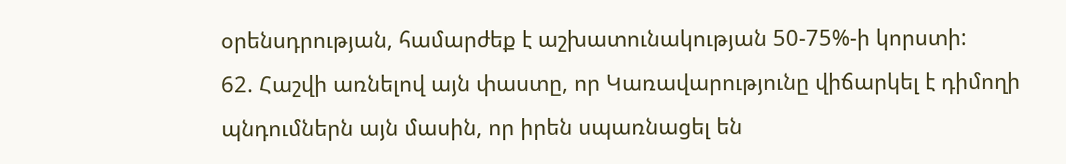օրենսդրության, համարժեք է աշխատունակության 50-75%-ի կորստի:
62. Հաշվի առնելով այն փաստը, որ Կառավարությունը վիճարկել է դիմողի պնդումներն այն մասին, որ իրեն սպառնացել են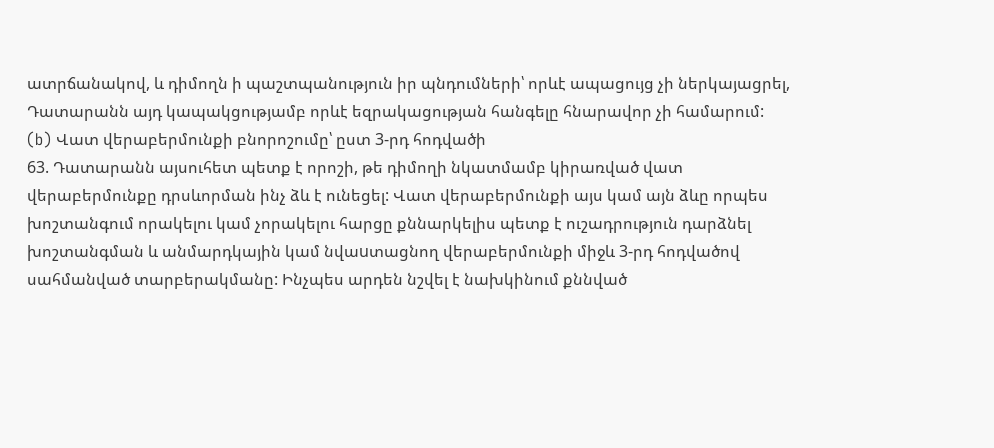ատրճանակով, և դիմողն ի պաշտպանություն իր պնդումների՝ որևէ ապացույց չի ներկայացրել, Դատարանն այդ կապակցությամբ որևէ եզրակացության հանգելը հնարավոր չի համարում:
(b) Վատ վերաբերմունքի բնորոշումը՝ ըստ 3-րդ հոդվածի
63. Դատարանն այսուհետ պետք է որոշի, թե դիմողի նկատմամբ կիրառված վատ վերաբերմունքը դրսևորման ինչ ձև է ունեցել: Վատ վերաբերմունքի այս կամ այն ձևը որպես խոշտանգում որակելու կամ չորակելու հարցը քննարկելիս պետք է ուշադրություն դարձնել խոշտանգման և անմարդկային կամ նվաuտացնող վերաբերմունքի միջև 3-րդ հոդվածով սահմանված տարբերակմանը: Ինչպես արդեն նշվել է նախկինում քննված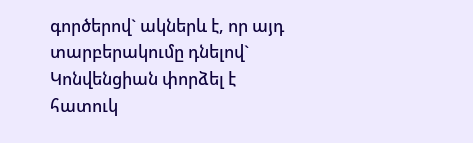գործերով` ակներև է, որ այդ տարբերակումը դնելով` Կոնվենցիան փորձել է հատուկ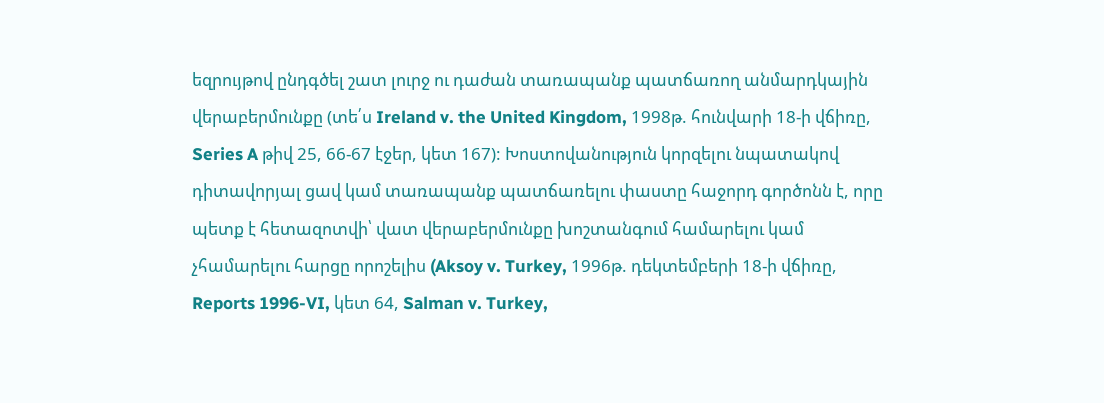եզրույթով ընդգծել շատ լուրջ ու դաժան տառապանք պատճառող անմարդկային վերաբերմունքը (տե՛ս Ireland v. the United Kingdom, 1998թ. հունվարի 18-ի վճիռը, Series A թիվ 25, 66-67 էջեր, կետ 167): Խոստովանություն կորզելու նպատակով դիտավորյալ ցավ կամ տառապանք պատճառելու փաստը հաջորդ գործոնն է, որը պետք է հետազոտվի՝ վատ վերաբերմունքը խոշտանգում համարելու կամ չհամարելու հարցը որոշելիս (Aksoy v. Turkey, 1996թ. դեկտեմբերի 18-ի վճիռը, Reports 1996-VI, կետ 64, Salman v. Turkey,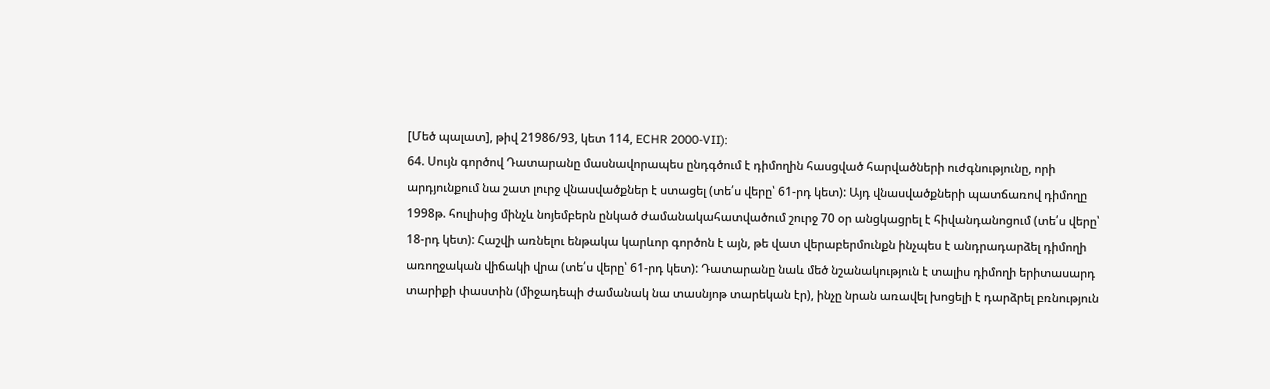[Մեծ պալատ], թիվ 21986/93, կետ 114, ECHR 2000-VII):
64. Սույն գործով Դատարանը մասնավորապես ընդգծում է դիմողին հասցված հարվածների ուժգնությունը, որի արդյունքում նա շատ լուրջ վնասվածքներ է ստացել (տե՛ս վերը՝ 61-րդ կետ): Այդ վնասվածքների պատճառով դիմողը 1998թ. հուլիսից մինչև նոյեմբերն ընկած ժամանակահատվածում շուրջ 70 օր անցկացրել է հիվանդանոցում (տե՛ս վերը՝ 18-րդ կետ): Հաշվի առնելու ենթակա կարևոր գործոն է այն, թե վատ վերաբերմունքն ինչպես է անդրադարձել դիմողի առողջական վիճակի վրա (տե՛ս վերը՝ 61-րդ կետ): Դատարանը նաև մեծ նշանակություն է տալիս դիմողի երիտասարդ տարիքի փաստին (միջադեպի ժամանակ նա տասնյոթ տարեկան էր), ինչը նրան առավել խոցելի է դարձրել բռնություն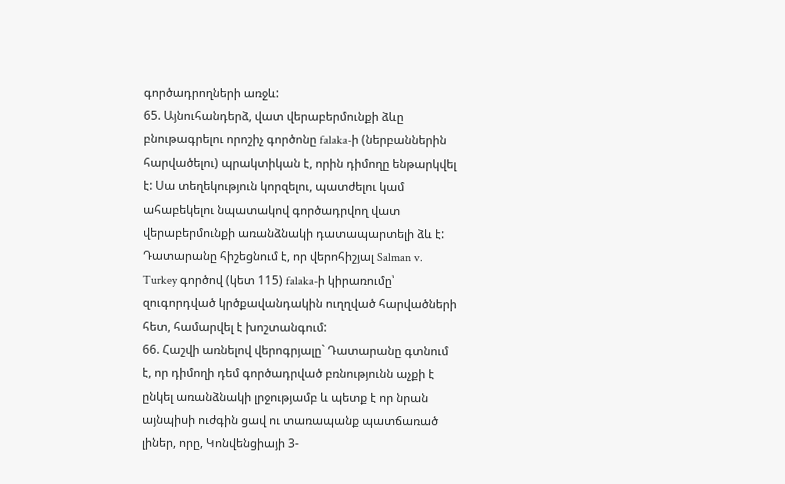գործադրողների առջև:
65. Այնուհանդերձ, վատ վերաբերմունքի ձևը բնութագրելու որոշիչ գործոնը falaka-ի (ներբաններին հարվածելու) պրակտիկան է, որին դիմողը ենթարկվել է: Սա տեղեկություն կորզելու, պատժելու կամ ահաբեկելու նպատակով գործադրվող վատ վերաբերմունքի առանձնակի դատապարտելի ձև է: Դատարանը հիշեցնում է, որ վերոհիշյալ Salman v. Turkey գործով (կետ 115) falaka-ի կիրառումը՝ զուգորդված կրծքավանդակին ուղղված հարվածների հետ, համարվել է խոշտանգում:
66. Հաշվի առնելով վերոգրյալը` Դատարանը գտնում է, որ դիմողի դեմ գործադրված բռնությունն աչքի է ընկել առանձնակի լրջությամբ և պետք է որ նրան այնպիսի ուժգին ցավ ու տառապանք պատճառած լիներ, որը, Կոնվենցիայի 3-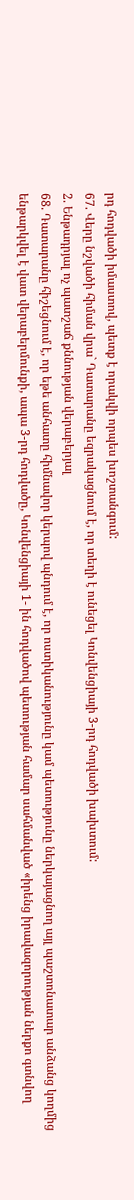րդ հոդվածի իմաստով, պետք է որակվի որպես խոշտանգում:
67. Վերը նշվածի հիման վրա` Դատարանը եզրակացնում է, որ տեղի է ունեցել Կոնվենցիայի 3-րդ հոդվածի խախտում:
2. Ենթադրյալ ոչ պատշաճ քննության վերաբերյալ
68. Դատարանը հիշեցնում է, որ եթե անհատը հիմնավոր կերպով պնդում է, որ ոստիկանությունը կամ պետությունը ներկայացնող այլ պաշտոնատար անձանց կողմից ենթարկվել է վատ վերաբերմունքի, ապա 3-րդ հոդվածը, Կոնվենցիայի 1- ին հոդվածով պետության համար սահմանված «իրենց իրավազորության ներքո գտնվող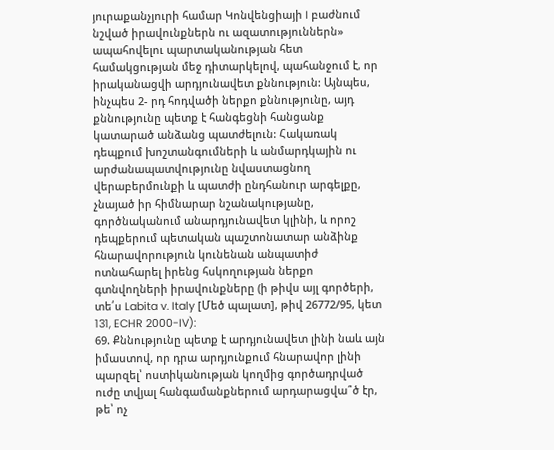յուրաքանչյուրի համար Կոնվենցիայի I բաժնում նշված իրավունքներն ու ազատություններն» ապահովելու պարտականության հետ համակցության մեջ դիտարկելով, պահանջում է, որ իրականացվի արդյունավետ քննություն: Այնպես, ինչպես 2- րդ հոդվածի ներքո քննությունը, այդ քննությունը պետք է հանգեցնի հանցանք կատարած անձանց պատժելուն: Հակառակ դեպքում խոշտանգումների և անմարդկային ու արժանապատվությունը նվաստացնող վերաբերմունքի և պատժի ընդհանուր արգելքը, չնայած իր հիմնարար նշանակությանը, գործնականում անարդյունավետ կլինի, և որոշ դեպքերում պետական պաշտոնատար անձինք հնարավորություն կունենան անպատիժ ոտնահարել իրենց հսկողության ներքո գտնվողների իրավունքները (ի թիվս այլ գործերի, տե՛ս Labita v. Italy [Մեծ պալատ], թիվ 26772/95, կետ 131, ECHR 2000-IV):
69. Քննությունը պետք է արդյունավետ լինի նաև այն իմաստով, որ դրա արդյունքում հնարավոր լինի պարզել՝ ոստիկանության կողմից գործադրված ուժը տվյալ հանգամանքներում արդարացվա՞ծ էր, թե՝ ոչ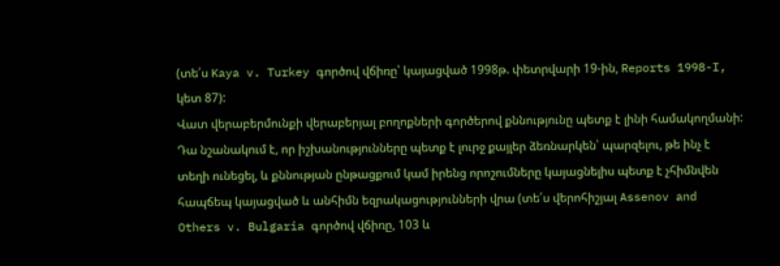(տե՛ս Kaya v. Turkey գործով վճիռը՝ կայացված 1998թ. փետրվարի 19-ին, Reports 1998-I, կետ 87):
Վատ վերաբերմունքի վերաբերյալ բողոքների գործերով քննությունը պետք է լինի համակողմանի: Դա նշանակում է, որ իշխանությունները պետք է լուրջ քայլեր ձեռնարկեն՝ պարզելու, թե ինչ է տեղի ունեցել, և քննության ընթացքում կամ իրենց որոշումները կայացնելիս պետք է չհիմնվեն հապճեպ կայացված և անհիմն եզրակացությունների վրա (տե՛ս վերոհիշյալ Assenov and Others v. Bulgaria գործով վճիռը, 103 և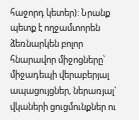հաջորդ կետեր): Նրանք պետք է ողջամտորեն ձեռնարկեն բոլոր հնարավոր միջոցները՝ միջադեպի վերաբերյալ ապացույցներ, ներառյալ` վկաների ցուցմունքներ ու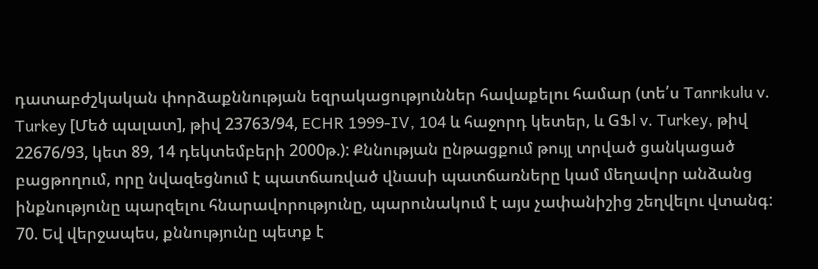դատաբժշկական փորձաքննության եզրակացություններ հավաքելու համար (տե՛ս Tanrıkulu v. Turkey [Մեծ պալատ], թիվ 23763/94, ECHR 1999-IV, 104 և հաջորդ կետեր, և GՖl v. Turkey, թիվ 22676/93, կետ 89, 14 դեկտեմբերի 2000թ.): Քննության ընթացքում թույլ տրված ցանկացած բացթողում, որը նվազեցնում է պատճառված վնասի պատճառները կամ մեղավոր անձանց ինքնությունը պարզելու հնարավորությունը, պարունակում է այս չափանիշից շեղվելու վտանգ:
70. Եվ վերջապես, քննությունը պետք է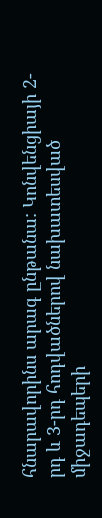հնարավորինս արագ ընթանա: Կոնվենցիայի 2-րդ և 3-րդ հոդվածներով նախատեսված միջադեպերի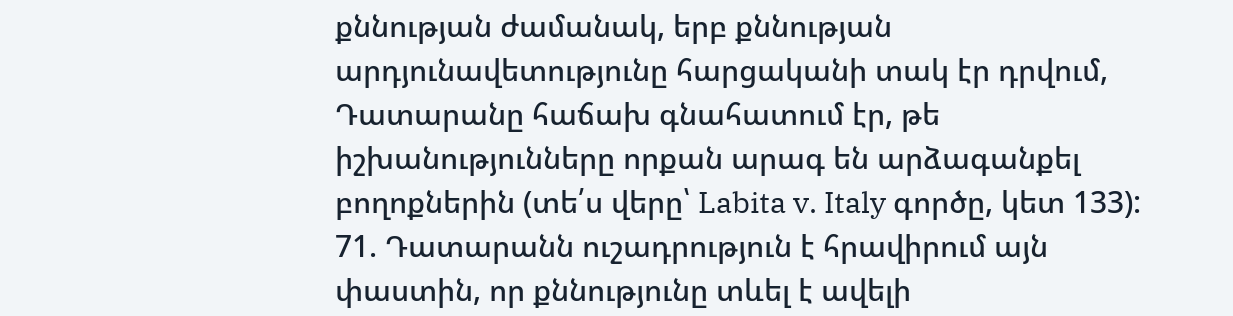քննության ժամանակ, երբ քննության արդյունավետությունը հարցականի տակ էր դրվում, Դատարանը հաճախ գնահատում էր, թե իշխանությունները որքան արագ են արձագանքել բողոքներին (տե՛ս վերը՝ Labita v. Italy գործը, կետ 133):
71. Դատարանն ուշադրություն է հրավիրում այն փաստին, որ քննությունը տևել է ավելի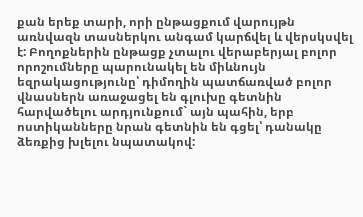քան երեք տարի, որի ընթացքում վարույթն առնվազն տասներկու անգամ կարճվել և վերսկսվել է: Բողոքներին ընթացք չտալու վերաբերյալ բոլոր որոշումները պարունակել են միևնույն եզրակացությունը՝ դիմողին պատճառված բոլոր վնասներն առաջացել են գլուխը գետնին հարվածելու արդյունքում` այն պահին, երբ ոստիկանները նրան գետնին են գցել՝ դանակը ձեռքից խլելու նպատակով: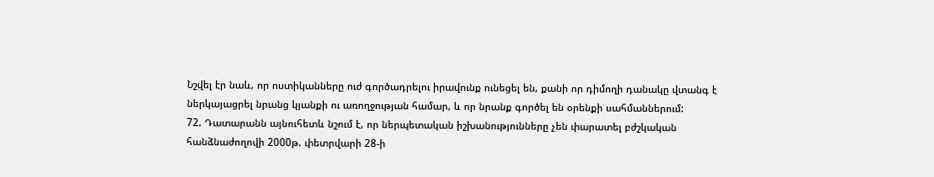Նշվել էր նաև, որ ոստիկանները ուժ գործադրելու իրավունք ունեցել են, քանի որ դիմողի դանակը վտանգ է ներկայացրել նրանց կյանքի ու առողջության համար, և որ նրանք գործել են օրենքի սահմաններում:
72. Դատարանն այնուհետև նշում է, որ ներպետական իշխանությունները չեն փարատել բժշկական հանձնաժողովի 2000թ. փետրվարի 28-ի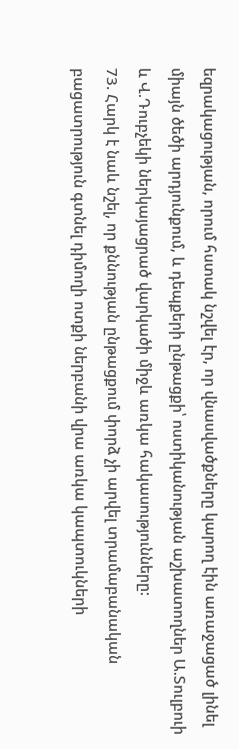եզրակացության, որում հստակ նշվել էր, որ վնասվածքները կարող էին առաջացած լինել միայն ծեծի արդյունքում, և դեպքերի ընթացքի՝ ոստիկանության աշխատողներ Ա.Տուլբուի և Վ.Դուբչեկի ներկայացրած վարկածի միջև առկա հակասությունները:
73. Հարկ է նաև նշել, որ քննության ընթացքում փորձ չի արվել տրամաբանական բացատրություն գտնել դիմողի ոտքի ներբանի վրա առկա կապտուկների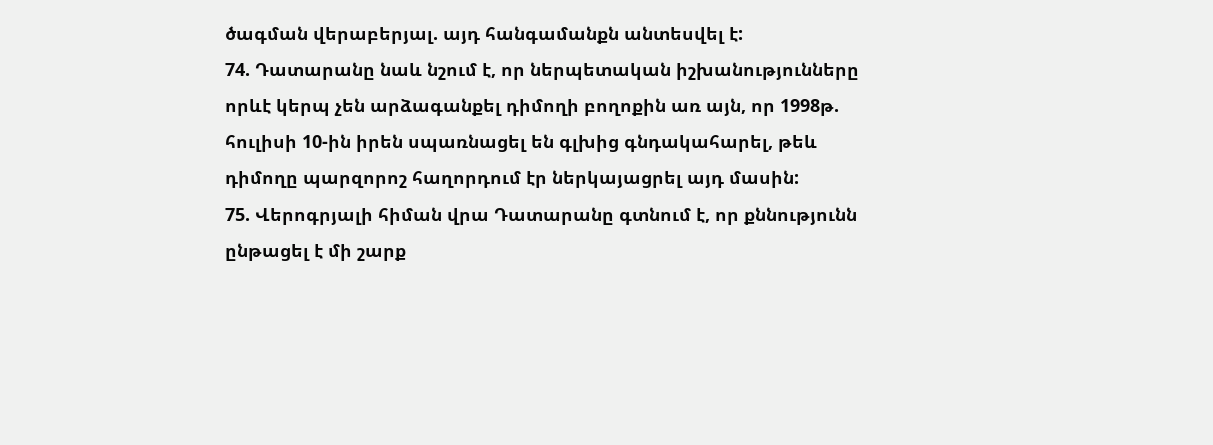ծագման վերաբերյալ. այդ հանգամանքն անտեսվել է:
74. Դատարանը նաև նշում է, որ ներպետական իշխանությունները որևէ կերպ չեն արձագանքել դիմողի բողոքին առ այն, որ 1998թ. հուլիսի 10-ին իրեն սպառնացել են գլխից գնդակահարել, թեև դիմողը պարզորոշ հաղորդում էր ներկայացրել այդ մասին:
75. Վերոգրյալի հիման վրա Դատարանը գտնում է, որ քննությունն ընթացել է մի շարք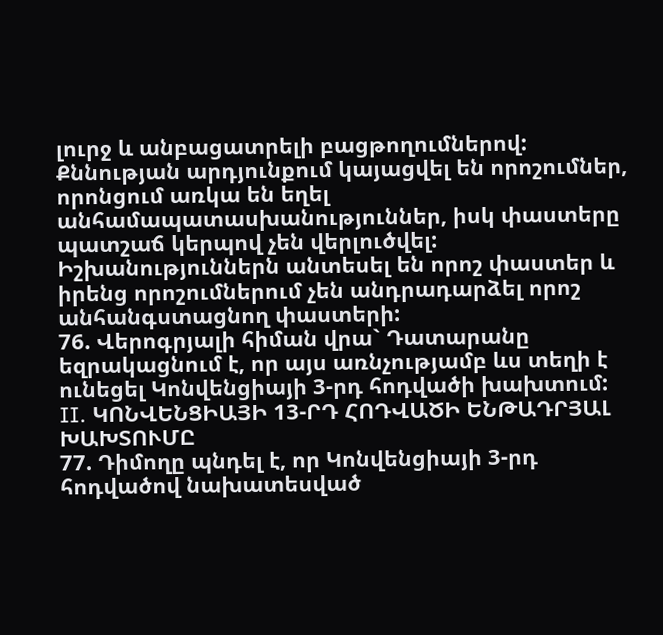լուրջ և անբացատրելի բացթողումներով: Քննության արդյունքում կայացվել են որոշումներ, որոնցում առկա են եղել անհամապատասխանություններ, իսկ փաստերը պատշաճ կերպով չեն վերլուծվել: Իշխանություններն անտեսել են որոշ փաստեր և իրենց որոշումներում չեն անդրադարձել որոշ անհանգստացնող փաստերի:
76. Վերոգրյալի հիման վրա` Դատարանը եզրակացնում է, որ այս առնչությամբ ևս տեղի է ունեցել Կոնվենցիայի 3-րդ հոդվածի խախտում:
II. ԿՈՆՎԵՆՑԻԱՅԻ 13-ՐԴ ՀՈԴՎԱԾԻ ԵՆԹԱԴՐՅԱԼ ԽԱԽՏՈՒՄԸ
77. Դիմողը պնդել է, որ Կոնվենցիայի 3-րդ հոդվածով նախատեսված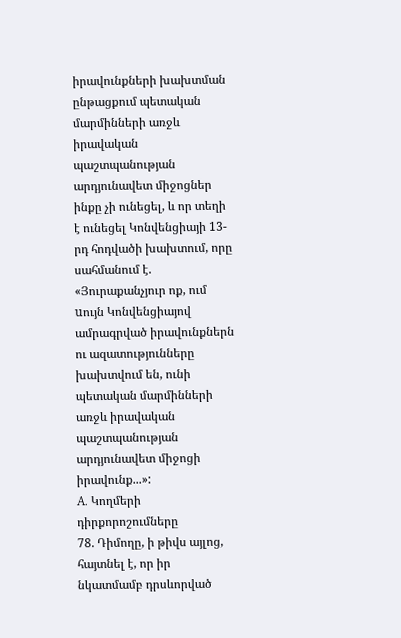իրավունքների խախտման ընթացքում պետական մարմինների առջև իրավական պաշտպանության արդյունավետ միջոցներ ինքը չի ունեցել, և որ տեղի է ունեցել Կոնվենցիայի 13-րդ հոդվածի խախտում, որը սահմանում է.
«Յուրաքանչյուր ոք, ում uույն Կոնվենցիայով ամրագրված իրավունքներն ու ազատությունները խախտվում են, ունի պետական մարմինների առջև իրավական պաշտպանության արդյունավետ միջոցի իրավունք...»:
A. Կողմերի դիրքորոշումները
78. Դիմողը, ի թիվս այլոց, հայտնել է, որ իր նկատմամբ դրսևորված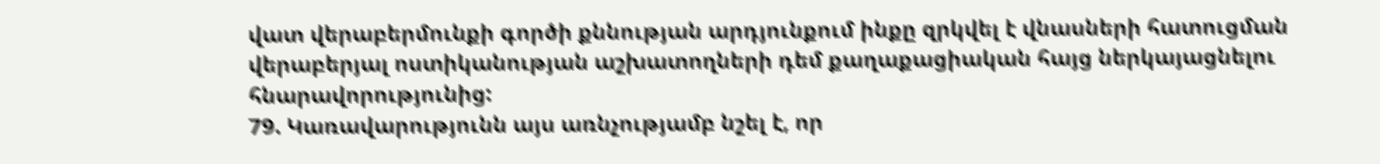վատ վերաբերմունքի գործի քննության արդյունքում ինքը զրկվել է վնասների հատուցման վերաբերյալ ոստիկանության աշխատողների դեմ քաղաքացիական հայց ներկայացնելու հնարավորությունից:
79. Կառավարությունն այս առնչությամբ նշել է, որ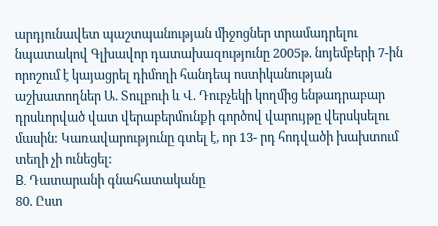արդյունավետ պաշտպանության միջոցներ տրամադրելու նպատակով Գլխավոր դատախազությունը 2005թ. նոյեմբերի 7-ին որոշում է կայացրել դիմողի հանդեպ ոստիկանության աշխատողներ Ա. Տուլբուի և Վ. Դուբչեկի կողմից ենթադրաբար դրսևորված վատ վերաբերմունքի գործով վարույթը վերսկսելու մասին: Կառավարությունը գտել է, որ 13- րդ հոդվածի խախտում տեղի չի ունեցել:
B. Դատարանի գնահատականը
80. Ըստ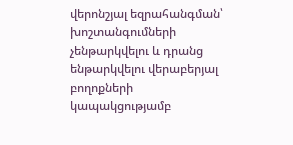վերոնշյալ եզրահանգման՝ խոշտանգումների չենթարկվելու և դրանց ենթարկվելու վերաբերյալ բողոքների կապակցությամբ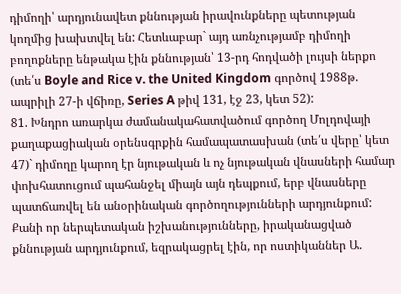դիմողի՝ արդյունավետ քննության իրավունքները պետության կողմից խախտվել են: Հետևաբար` այդ առնչությամբ դիմողի բողոքները ենթակա էին քննության՝ 13-րդ հոդվածի լույսի ներքո (տե՛ս Boyle and Rice v. the United Kingdom գործով 1988թ. ապրիլի 27-ի վճիռը, Series A թիվ 131, էջ 23, կետ 52):
81. Խնդրո առարկա ժամանակահատվածում գործող Մոլդովայի քաղաքացիական օրենսգրքին համապատասխան (տե՛ս վերը՝ կետ 47)` դիմողը կարող էր նյութական և ոչ նյութական վնասների համար փոխհատուցում պահանջել միայն այն դեպքում, երբ վնասները պատճառվել են անօրինական գործողությունների արդյունքում: Քանի որ ներպետական իշխանությունները, իրականացված քննության արդյունքում, եզրակացրել էին, որ ոստիկաններ Ա.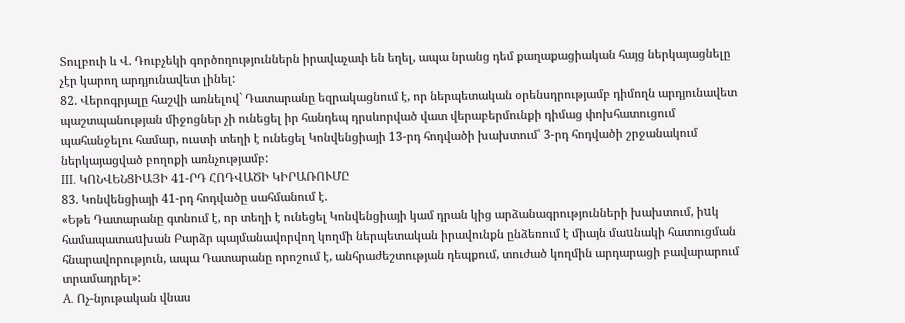Տուլբուի և Վ. Դուբչեկի գործողություններն իրավաչափ են եղել, ապա նրանց դեմ քաղաքացիական հայց ներկայացնելը չէր կարող արդյունավետ լինել:
82. Վերոգրյալը հաշվի առնելով` Դատարանը եզրակացնում է, որ ներպետական օրենսդրությամբ դիմողն արդյունավետ պաշտպանության միջոցներ չի ունեցել իր հանդեպ դրսևորված վատ վերաբերմունքի դիմաց փոխհատուցում պահանջելու համար, ուստի տեղի է ունեցել Կոնվենցիայի 13-րդ հոդվածի խախտում՝ 3-րդ հոդվածի շրջանակում ներկայացված բողոքի առնչությամբ:
III. ԿՈՆՎԵՆՑԻԱՅԻ 41-ՐԴ ՀՈԴՎԱԾԻ ԿԻՐԱՌՈՒՄԸ
83. Կոնվենցիայի 41-րդ հոդվածը սահմանում է.
«Եթե Դատարանը գտնում է, որ տեղի է ունեցել Կոնվենցիայի կամ դրան կից արձանագրությունների խախտում, իuկ համապատաuխան Բարձր պայմանավորվող կողմի ներպետական իրավունքն ընձեռում է միայն մաuնակի հատուցման հնարավորություն, ապա Դատարանը որոշում է, անհրաժեշտության դեպքում, տուժած կողմին արդարացի բավարարում տրամադրել»:
A. Ոչ-նյութական վնաս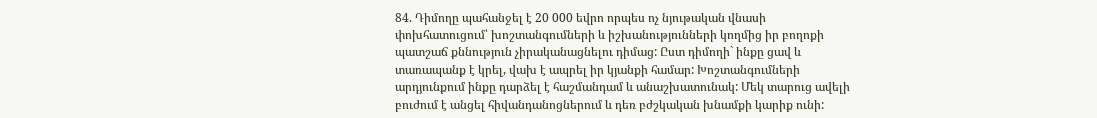84. Դիմողը պահանջել է 20 000 եվրո որպես ոչ նյութական վնասի փոխհատուցում՝ խոշտանգումների և իշխանությունների կողմից իր բողոքի պատշաճ քննություն չիրականացնելու դիմաց: Ըստ դիմողի` ինքը ցավ և տառապանք է կրել, վախ է ապրել իր կյանքի համար: Խոշտանգումների արդյունքում ինքը դարձել է հաշմանդամ և անաշխատունակ: Մեկ տարուց ավելի բուժում է անցել հիվանդանոցներում և դեռ բժշկական խնամքի կարիք ունի: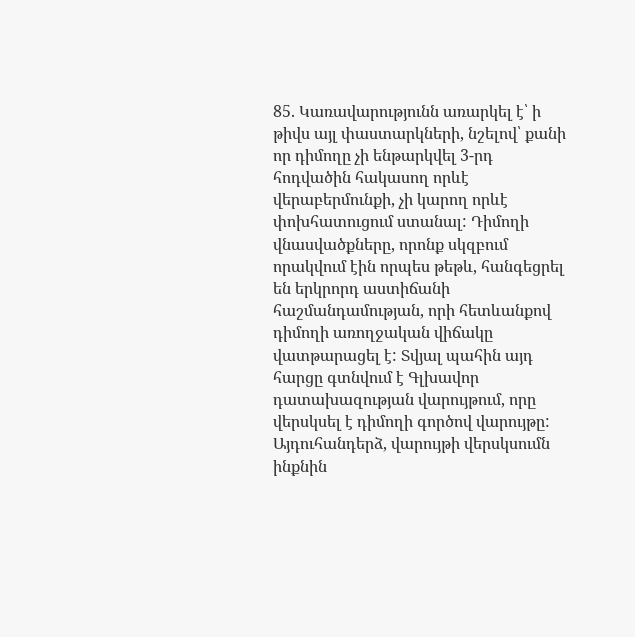85. Կառավարությունն առարկել է՝ ի թիվս այլ փաստարկների, նշելով՝ քանի որ դիմողը չի ենթարկվել 3-րդ հոդվածին հակասող որևէ վերաբերմունքի, չի կարող որևէ փոխհատուցում ստանալ: Դիմողի վնասվածքները, որոնք սկզբում որակվում էին որպես թեթև, հանգեցրել են երկրորդ աստիճանի հաշմանդամության, որի հետևանքով դիմողի առողջական վիճակը վատթարացել է: Տվյալ պահին այդ հարցը գտնվում է Գլխավոր դատախազության վարույթում, որը վերսկսել է դիմողի գործով վարույթը: Այդուհանդերձ, վարույթի վերսկսումն ինքնին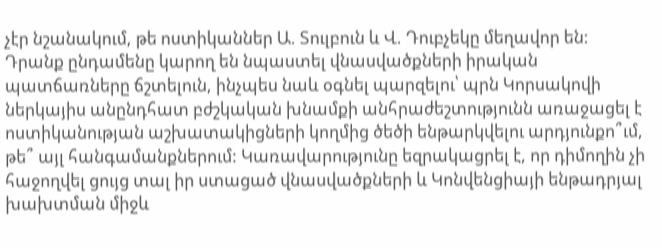չէր նշանակում, թե ոստիկաններ Ա. Տուլբուն և Վ. Դուբչեկը մեղավոր են: Դրանք ընդամենը կարող են նպաստել վնասվածքների իրական պատճառները ճշտելուն, ինչպես նաև օգնել պարզելու՝ պրն Կորսակովի ներկայիս անընդհատ բժշկական խնամքի անհրաժեշտությունն առաջացել է ոստիկանության աշխատակիցների կողմից ծեծի ենթարկվելու արդյունքո՞ւմ, թե՞ այլ հանգամանքներում: Կառավարությունը եզրակացրել է, որ դիմողին չի հաջողվել ցույց տալ իր ստացած վնասվածքների և Կոնվենցիայի ենթադրյալ խախտման միջև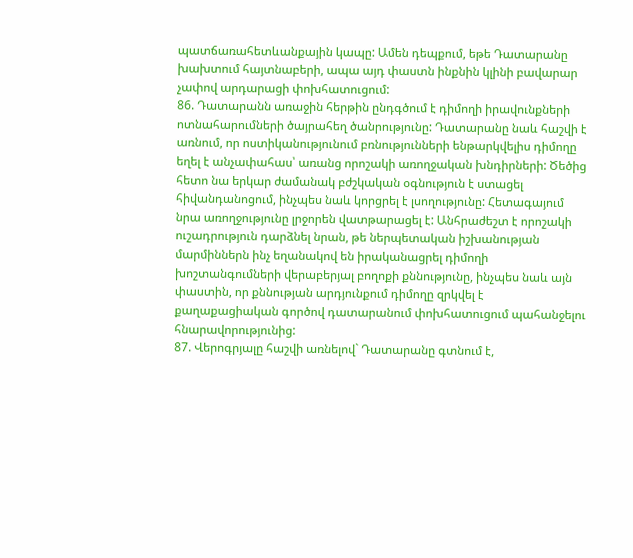պատճառահետևանքային կապը: Ամեն դեպքում, եթե Դատարանը խախտում հայտնաբերի, ապա այդ փաստն ինքնին կլինի բավարար չափով արդարացի փոխհատուցում:
86. Դատարանն առաջին հերթին ընդգծում է դիմողի իրավունքների ոտնահարումների ծայրահեղ ծանրությունը: Դատարանը նաև հաշվի է առնում, որ ոստիկանությունում բռնությունների ենթարկվելիս դիմողը եղել է անչափահաս՝ առանց որոշակի առողջական խնդիրների: Ծեծից հետո նա երկար ժամանակ բժշկական օգնություն է ստացել հիվանդանոցում, ինչպես նաև կորցրել է լսողությունը: Հետագայում նրա առողջությունը լրջորեն վատթարացել է: Անհրաժեշտ է որոշակի ուշադրություն դարձնել նրան, թե ներպետական իշխանության մարմիններն ինչ եղանակով են իրականացրել դիմողի խոշտանգումների վերաբերյալ բողոքի քննությունը, ինչպես նաև այն փաստին, որ քննության արդյունքում դիմողը զրկվել է քաղաքացիական գործով դատարանում փոխհատուցում պահանջելու հնարավորությունից:
87. Վերոգրյալը հաշվի առնելով` Դատարանը գտնում է,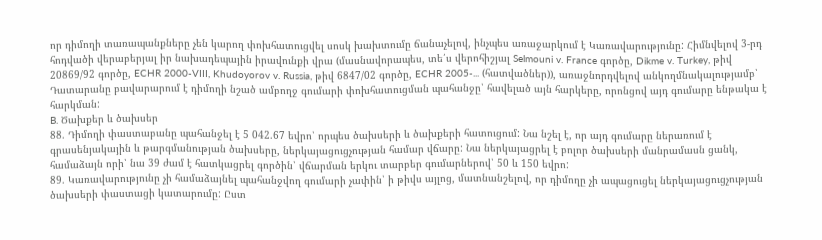որ դիմողի տառապանքները չեն կարող փոխհատուցվել սոսկ խախտումը ճանաչելով, ինչպես առաջարկում է Կառավարությունը: Հիմնվելով 3-րդ հոդվածի վերաբերյալ իր նախադեպային իրավունքի վրա (մասնավորապես, տե՛ս վերոհիշյալ Selmouni v. France գործը, Dikme v. Turkey, թիվ 20869/92 գործը, ECHR 2000-VIII, Khudoyorov v. Russia, թիվ 6847/02 գործը, ECHR 2005-... (հատվածներ)), առաջնորդվելով անկողմնակալությամբ՝ Դատարանը բավարարում է դիմողի նշած ամբողջ գումարի փոխհատուցման պահանջը՝ հավելած այն հարկերը, որոնցով այդ գումարը ենթակա է հարկման:
B. Ծախքեր և ծախսեր
88. Դիմողի փաստաբանը պահանջել է 5 042.67 եվրո՝ որպես ծախսերի և ծախքերի հատուցում: Նա նշել է, որ այդ գումարը ներառում է գրասենյակային և թարգմանության ծախսերը, ներկայացուցչության համար վճարը: Նա ներկայացրել է բոլոր ծախսերի մանրամասն ցանկ, համաձայն որի՝ նա 39 ժամ է հատկացրել գործին՝ վճարման երկու տարբեր գումարներով՝ 50 և 150 եվրո:
89. Կառավարությունը չի համաձայնել պահանջվող գումարի չափին՝ ի թիվս այլոց, մատնանշելով, որ դիմողը չի ապացուցել ներկայացուցչության ծախսերի փաստացի կատարումը: Ըստ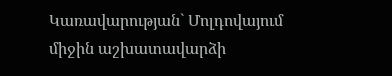Կառավարության` Մոլդովայում միջին աշխատավարձի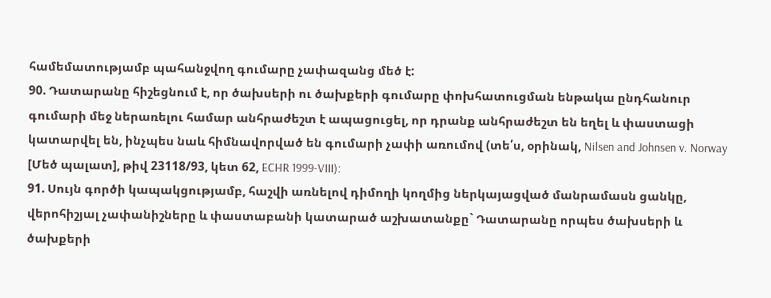համեմատությամբ պահանջվող գումարը չափազանց մեծ է:
90. Դատարանը հիշեցնում է, որ ծախսերի ու ծախքերի գումարը փոխհատուցման ենթակա ընդհանուր գումարի մեջ ներառելու համար անհրաժեշտ է ապացուցել, որ դրանք անհրաժեշտ են եղել և փաստացի կատարվել են, ինչպես նաև հիմնավորված են գումարի չափի առումով (տե՛ս, օրինակ, Nilsen and Johnsen v. Norway [Մեծ պալատ], թիվ 23118/93, կետ 62, ECHR 1999-VIII):
91. Սույն գործի կապակցությամբ, հաշվի առնելով դիմողի կողմից ներկայացված մանրամասն ցանկը, վերոհիշյալ չափանիշները և փաստաբանի կատարած աշխատանքը` Դատարանը որպես ծախսերի և ծախքերի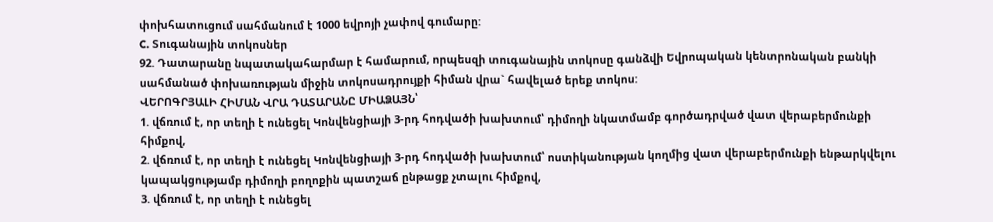փոխհատուցում սահմանում է 1000 եվրոյի չափով գումարը:
C. Տուգանային տոկոսներ
92. Դատարանը նպատակահարմար է համարում, որպեսզի տուգանային տոկոսը գանձվի Եվրոպական կենտրոնական բանկի սահմանած փոխառության միջին տոկոսադրույքի հիման վրա` հավելած երեք տոկոս:
ՎԵՐՈԳՐՅԱԼԻ ՀԻՄԱՆ ՎՐԱ ԴԱՏԱՐԱՆԸ ՄԻԱՁԱՅՆ՝
1. վճռում է, որ տեղի է ունեցել Կոնվենցիայի 3-րդ հոդվածի խախտում՝ դիմողի նկատմամբ գործադրված վատ վերաբերմունքի հիմքով,
2. վճռում է, որ տեղի է ունեցել Կոնվենցիայի 3-րդ հոդվածի խախտում՝ ոստիկանության կողմից վատ վերաբերմունքի ենթարկվելու կապակցությամբ դիմողի բողոքին պատշաճ ընթացք չտալու հիմքով,
3. վճռում է, որ տեղի է ունեցել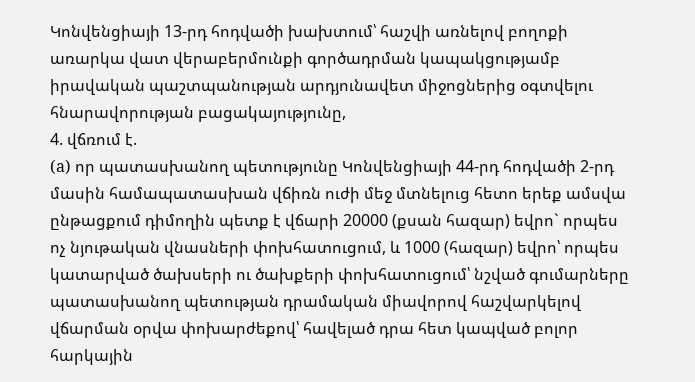Կոնվենցիայի 13-րդ հոդվածի խախտում՝ հաշվի առնելով բողոքի առարկա վատ վերաբերմունքի գործադրման կապակցությամբ իրավական պաշտպանության արդյունավետ միջոցներից օգտվելու հնարավորության բացակայությունը,
4. վճռում է.
(a) որ պատասխանող պետությունը Կոնվենցիայի 44-րդ հոդվածի 2-րդ մասին համապատասխան վճիռն ուժի մեջ մտնելուց հետո երեք ամսվա ընթացքում դիմողին պետք է վճարի 20000 (քսան հազար) եվրո` որպես ոչ նյութական վնասների փոխհատուցում, և 1000 (հազար) եվրո՝ որպես կատարված ծախսերի ու ծախքերի փոխհատուցում՝ նշված գումարները պատասխանող պետության դրամական միավորով հաշվարկելով վճարման օրվա փոխարժեքով՝ հավելած դրա հետ կապված բոլոր հարկային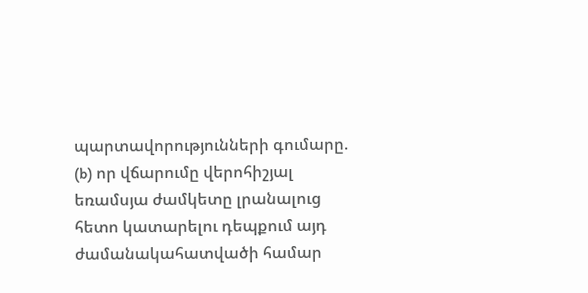պարտավորությունների գումարը.
(b) որ վճարումը վերոհիշյալ եռամսյա ժամկետը լրանալուց հետո կատարելու դեպքում այդ ժամանակահատվածի համար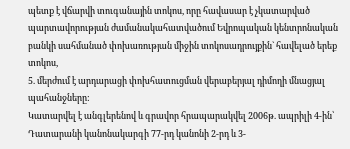պետք է վճարվի տուգանային տոկոս, որը հավասար է չկատարված պարտավորության ժամանակահատվածում Եվրոպական կենտրոնական բանկի սահմանած փոխառության միջին տոկոսադրույքին` հավելած երեք տոկոս,
5. մերժում է արդարացի փոխհատուցման վերաբերյալ դիմողի մնացյալ պահանջները:
Կատարվել է անգլերենով և գրավոր հրապարակվել 2006թ. ապրիլի 4-ին՝ Դատարանի կանոնակարգի 77-րդ կանոնի 2-րդ և 3-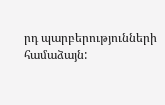րդ պարբերությունների համաձայն: